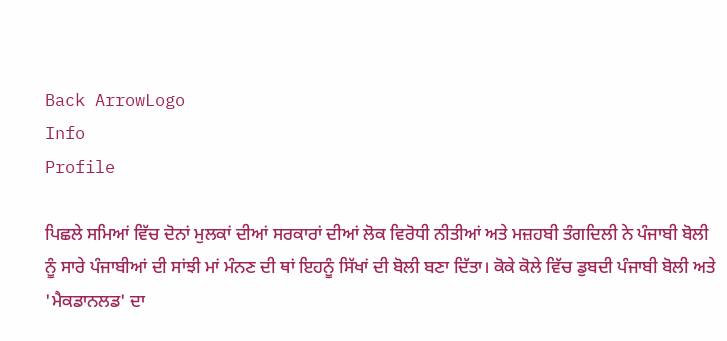Back ArrowLogo
Info
Profile

ਪਿਛਲੇ ਸਮਿਆਂ ਵਿੱਚ ਦੋਨਾਂ ਮੁਲਕਾਂ ਦੀਆਂ ਸਰਕਾਰਾਂ ਦੀਆਂ ਲੋਕ ਵਿਰੋਧੀ ਨੀਤੀਆਂ ਅਤੇ ਮਜ਼ਹਬੀ ਤੰਗਦਿਲੀ ਨੇ ਪੰਜਾਬੀ ਬੋਲੀ ਨੂੰ ਸਾਰੇ ਪੰਜਾਬੀਆਂ ਦੀ ਸਾਂਝੀ ਮਾਂ ਮੰਨਣ ਦੀ ਥਾਂ ਇਹਨੂੰ ਸਿੱਖਾਂ ਦੀ ਬੋਲੀ ਬਣਾ ਦਿੱਤਾ। ਕੋਕੇ ਕੋਲੇ ਵਿੱਚ ਡੁਬਦੀ ਪੰਜਾਬੀ ਬੋਲੀ ਅਤੇ 'ਮੈਕਡਾਨਲਡ' ਦਾ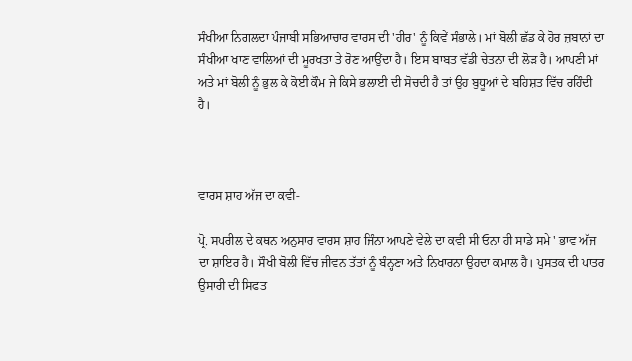ਸੰਖੀਆ ਨਿਗਲਦਾ ਪੰਜਾਬੀ ਸਭਿਆਚਾਰ ਵਾਰਸ ਦੀ 'ਹੀਰ' ਨੂੰ ਕਿਵੇਂ ਸੰਭਾਲੇ। ਮਾਂ ਬੋਲੀ ਛੱਡ ਕੇ ਹੋਰ ਜ਼ਬਾਨਾਂ ਦਾ ਸੰਖੀਆ ਖਾਣ ਵਾਲਿਆਂ ਦੀ ਮੂਰਖਤਾ ਤੇ ਰੋਣ ਆਉਂਦਾ ਹੈ। ਇਸ ਬਾਬਤ ਵੱਡੀ ਚੇਤਨਾ ਦੀ ਲੋੜ ਹੈ। ਆਪਣੀ ਮਾਂ ਅਤੇ ਮਾਂ ਬੋਲੀ ਨੂੰ ਭੁਲ ਕੇ ਕੋਈ ਕੌਮ ਜੇ ਕਿਸੇ ਭਲਾਈ ਦੀ ਸੋਚਦੀ ਹੈ ਤਾਂ ਉਹ ਬੁਧੂਆਂ ਦੇ ਬਹਿਸ਼ਤ ਵਿੱਚ ਰਹਿੰਦੀ ਹੈ।



ਵਾਰਸ ਸ਼ਾਹ ਅੱਜ ਦਾ ਕਵੀ-

ਪ੍ਰੋ. ਸਪਰੀਲ ਦੇ ਕਥਨ ਅਨੁਸਾਰ ਵਾਰਸ ਸ਼ਾਹ ਜਿੰਨਾ ਆਪਣੇ ਵੇਲੇ ਦਾ ਕਵੀ ਸੀ ਓਨਾ ਹੀ ਸਾਡੇ ਸਮੇ ' ਭਾਵ ਅੱਜ ਦਾ ਸ਼ਾਇਰ ਹੈ। ਸੌਖੀ ਬੋਲੀ ਵਿੱਚ ਜੀਵਨ ਤੱਤਾਂ ਨੂੰ ਬੰਨ੍ਹਣਾ ਅਤੇ ਨਿਖਾਰਨਾ ਉਹਦਾ ਕਮਾਲ ਹੈ। ਪੁਸਤਕ ਦੀ ਪਾਤਰ ਉਸਾਰੀ ਦੀ ਸਿਫਤ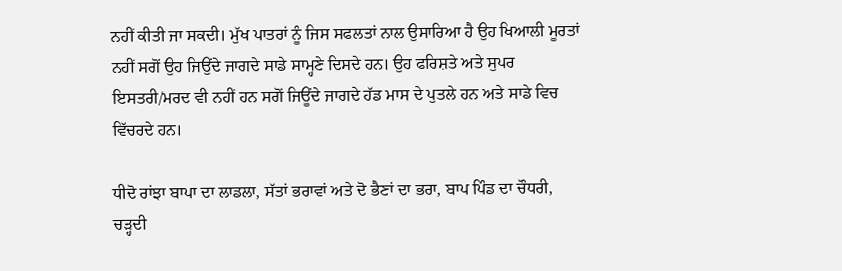ਨਹੀਂ ਕੀਤੀ ਜਾ ਸਕਦੀ। ਮੁੱਖ ਪਾਤਰਾਂ ਨੂੰ ਜਿਸ ਸਫਲਤਾਂ ਨਾਲ ਉਸਾਰਿਆ ਹੈ ਉਹ ਖਿਆਲੀ ਮੂਰਤਾਂ ਨਹੀਂ ਸਗੋਂ ਉਹ ਜਿਉਂਦੇ ਜਾਗਦੇ ਸਾਡੇ ਸਾਮ੍ਹਣੇ ਦਿਸਦੇ ਹਨ। ਉਹ ਫਰਿਸ਼ਤੇ ਅਤੇ ਸੁਪਰ ਇਸਤਰੀ/ਮਰਦ ਵੀ ਨਹੀਂ ਹਨ ਸਗੋਂ ਜਿਊਂਦੇ ਜਾਗਦੇ ਹੱਡ ਮਾਸ ਦੇ ਪੁਤਲੇ ਹਨ ਅਤੇ ਸਾਡੇ ਵਿਚ ਵਿੱਚਰਦੇ ਹਨ।

ਧੀਦੋ ਰਾਂਝਾ ਬਾਪਾ ਦਾ ਲਾਡਲਾ, ਸੱਤਾਂ ਭਰਾਵਾਂ ਅਤੇ ਦੋ ਭੈਣਾਂ ਦਾ ਭਰਾ, ਬਾਪ ਪਿੰਡ ਦਾ ਚੌਧਰੀ, ਚੜ੍ਹਦੀ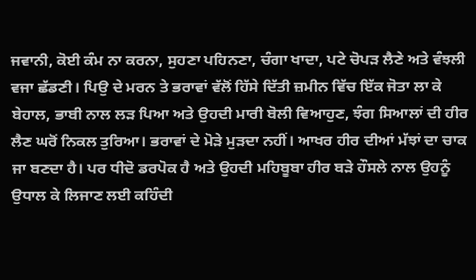ਜਵਾਨੀ, ਕੋਈ ਕੰਮ ਨਾ ਕਰਨਾ, ਸੁਹਣਾ ਪਹਿਨਣਾ, ਚੰਗਾ ਖਾਦਾ, ਪਟੇ ਚੋਪੜ ਲੈਣੇ ਅਤੇ ਵੰਝਲੀ ਵਜਾ ਛੱਡਣੀ। ਪਿਉ ਦੇ ਮਰਨ ਤੇ ਭਰਾਵਾਂ ਵੱਲੋਂ ਹਿੱਸੇ ਦਿੱਤੀ ਜ਼ਮੀਨ ਵਿੱਚ ਇੱਕ ਜੋਤਾ ਲਾ ਕੇ ਬੇਹਾਲ, ਭਾਬੀ ਨਾਲ ਲੜ ਪਿਆ ਅਤੇ ਉਹਦੀ ਮਾਰੀ ਬੋਲੀ ਵਿਆਹੁਣ, ਝੰਗ ਸਿਆਲਾਂ ਦੀ ਹੀਰ ਲੈਣ ਘਰੋਂ ਨਿਕਲ ਤੁਰਿਆ। ਭਰਾਵਾਂ ਦੇ ਮੋੜੇ ਮੁੜਦਾ ਨਹੀਂ। ਆਖਰ ਹੀਰ ਦੀਆਂ ਮੱਝਾਂ ਦਾ ਚਾਕ ਜਾ ਬਣਦਾ ਹੈ। ਪਰ ਧੀਦੋ ਡਰਪੋਕ ਹੈ ਅਤੇ ਉਹਦੀ ਮਹਿਬੂਬਾ ਹੀਰ ਬੜੇ ਹੌਸਲੇ ਨਾਲ ਉਹਨੂੰ ਉਧਾਲ ਕੇ ਲਿਜਾਣ ਲਈ ਕਹਿੰਦੀ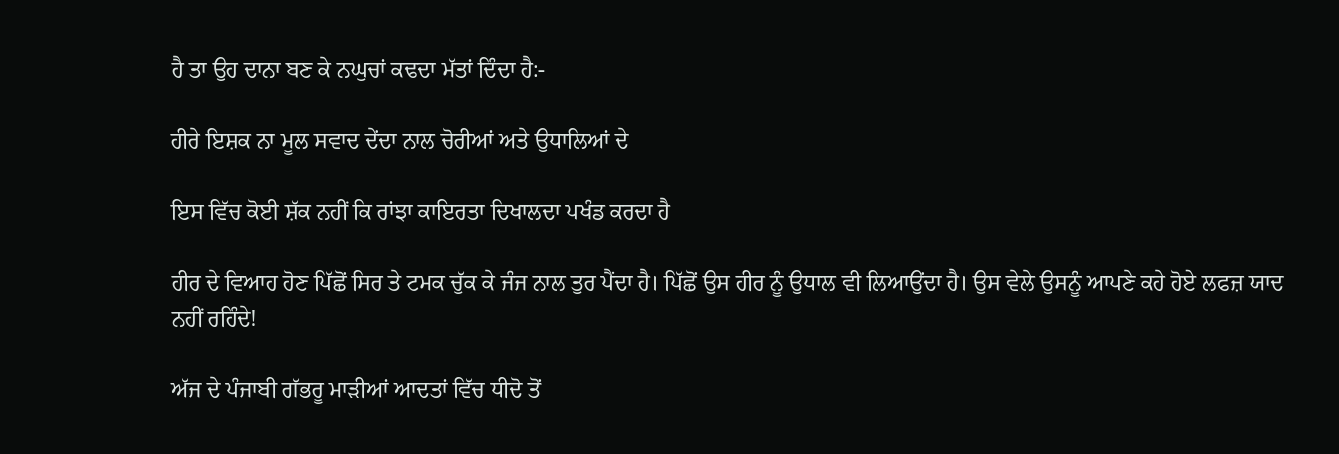ਹੈ ਤਾ ਉਹ ਦਾਨਾ ਬਣ ਕੇ ਨਘੁਚਾਂ ਕਢਦਾ ਮੱਤਾਂ ਦਿੰਦਾ ਹੈ:-

ਹੀਰੇ ਇਸ਼ਕ ਨਾ ਮੂਲ ਸਵਾਦ ਦੇਂਦਾ ਨਾਲ ਚੋਰੀਆਂ ਅਤੇ ਉਧਾਲਿਆਂ ਦੇ

ਇਸ ਵਿੱਚ ਕੋਈ ਸ਼ੱਕ ਨਹੀਂ ਕਿ ਰਾਂਝਾ ਕਾਇਰਤਾ ਦਿਖਾਲਦਾ ਪਖੰਡ ਕਰਦਾ ਹੈ

ਹੀਰ ਦੇ ਵਿਆਹ ਹੋਣ ਪਿੱਛੋਂ ਸਿਰ ਤੇ ਟਮਕ ਚੁੱਕ ਕੇ ਜੰਜ ਨਾਲ ਤੁਰ ਪੈਂਦਾ ਹੈ। ਪਿੱਛੋਂ ਉਸ ਹੀਰ ਨੂੰ ਉਧਾਲ ਵੀ ਲਿਆਉਂਦਾ ਹੈ। ਉਸ ਵੇਲੇ ਉਸਨੂੰ ਆਪਣੇ ਕਹੇ ਹੋਏ ਲਫਜ਼ ਯਾਦ ਨਹੀਂ ਰਹਿੰਦੇ!

ਅੱਜ ਦੇ ਪੰਜਾਬੀ ਗੱਭਰੂ ਮਾੜੀਆਂ ਆਦਤਾਂ ਵਿੱਚ ਧੀਦੋ ਤੋਂ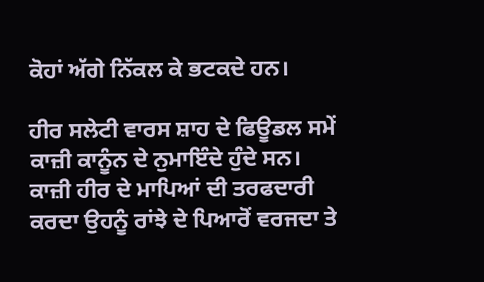ਕੋਹਾਂ ਅੱਗੇ ਨਿੱਕਲ ਕੇ ਭਟਕਦੇ ਹਨ।

ਹੀਰ ਸਲੇਟੀ ਵਾਰਸ ਸ਼ਾਹ ਦੇ ਫਿਊਡਲ ਸਮੇਂ ਕਾਜ਼ੀ ਕਾਨੂੰਨ ਦੇ ਨੁਮਾਇੰਦੇ ਹੁੰਦੇ ਸਨ। ਕਾਜ਼ੀ ਹੀਰ ਦੇ ਮਾਪਿਆਂ ਦੀ ਤਰਫਦਾਰੀ ਕਰਦਾ ਉਹਨੂੰ ਰਾਂਝੇ ਦੇ ਪਿਆਰੋਂ ਵਰਜਦਾ ਤੇ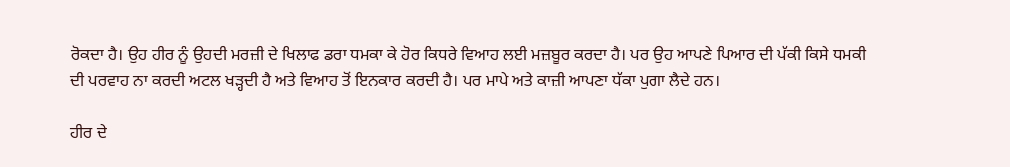ਰੋਕਦਾ ਹੈ। ਉਹ ਹੀਰ ਨੂੰ ਉਹਦੀ ਮਰਜ਼ੀ ਦੇ ਖਿਲਾਫ ਡਰਾ ਧਮਕਾ ਕੇ ਹੋਰ ਕਿਧਰੇ ਵਿਆਹ ਲਈ ਮਜ਼ਬੂਰ ਕਰਦਾ ਹੈ। ਪਰ ਉਹ ਆਪਣੇ ਪਿਆਰ ਦੀ ਪੱਕੀ ਕਿਸੇ ਧਮਕੀ ਦੀ ਪਰਵਾਹ ਨਾ ਕਰਦੀ ਅਟਲ ਖੜ੍ਹਦੀ ਹੈ ਅਤੇ ਵਿਆਹ ਤੋਂ ਇਨਕਾਰ ਕਰਦੀ ਹੈ। ਪਰ ਮਾਪੇ ਅਤੇ ਕਾਜ਼ੀ ਆਪਣਾ ਧੱਕਾ ਪੁਗਾ ਲੈਦੇ ਹਨ।

ਹੀਰ ਦੇ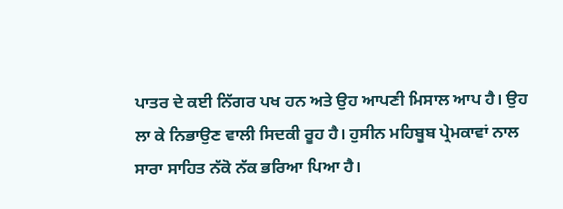ਪਾਤਰ ਦੇ ਕਈ ਨਿੱਗਰ ਪਖ ਹਨ ਅਤੇ ਉਹ ਆਪਣੀ ਮਿਸਾਲ ਆਪ ਹੈ। ਉਹ ਲਾ ਕੇ ਨਿਭਾਉਣ ਵਾਲੀ ਸਿਦਕੀ ਰੂਹ ਹੈ। ਹੁਸੀਨ ਮਹਿਬੂਬ ਪ੍ਰੇਮਕਾਵਾਂ ਨਾਲ ਸਾਰਾ ਸਾਹਿਤ ਨੱਕੋ ਨੱਕ ਭਰਿਆ ਪਿਆ ਹੈ।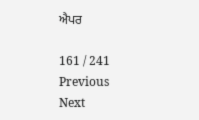ਐਪਰ

161 / 241
Previous
Next